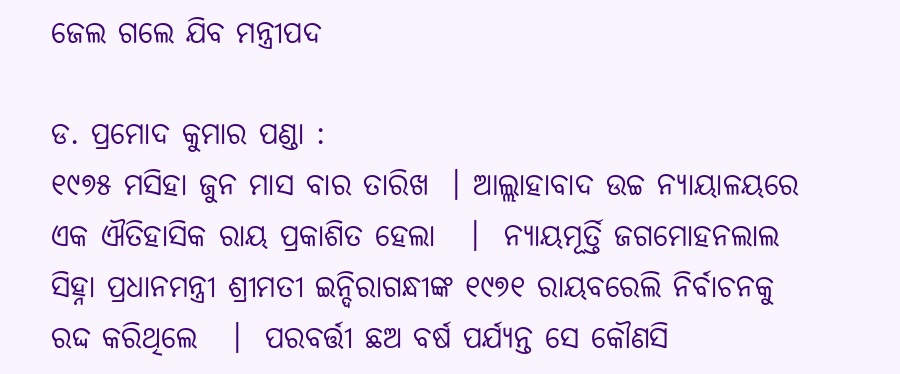ଜେଲ ଗଲେ ଯିବ ମନ୍ତ୍ରୀପଦ

ଡ. ପ୍ରମୋଦ କୁମାର ପଣ୍ଡା :
୧୯୭୫ ମସିହା ଜୁନ ମାସ ବାର ତାରିଖ  । ଆଲ୍ଲାହାବାଦ ଉଚ୍ଚ ନ୍ୟାୟାଳୟରେ ଏକ ଐତିହାସିକ ରାୟ ପ୍ରକାଶିତ ହେଲା   ।  ନ୍ୟାୟମୂର୍ତ୍ତି ଜଗମୋହନଲାଲ ସିହ୍ନା ପ୍ରଧାନମନ୍ତ୍ରୀ ଶ୍ରୀମତୀ ଇନ୍ଦିରାଗନ୍ଧୀଙ୍କ ୧୯୭୧ ରାୟବରେଲି ନିର୍ବାଚନକୁ ରଦ୍ଦ କରିଥିଲେ   ।  ପରବର୍ତ୍ତୀ ଛଅ ବର୍ଷ ପର୍ଯ୍ୟନ୍ତ ସେ କୌଣସି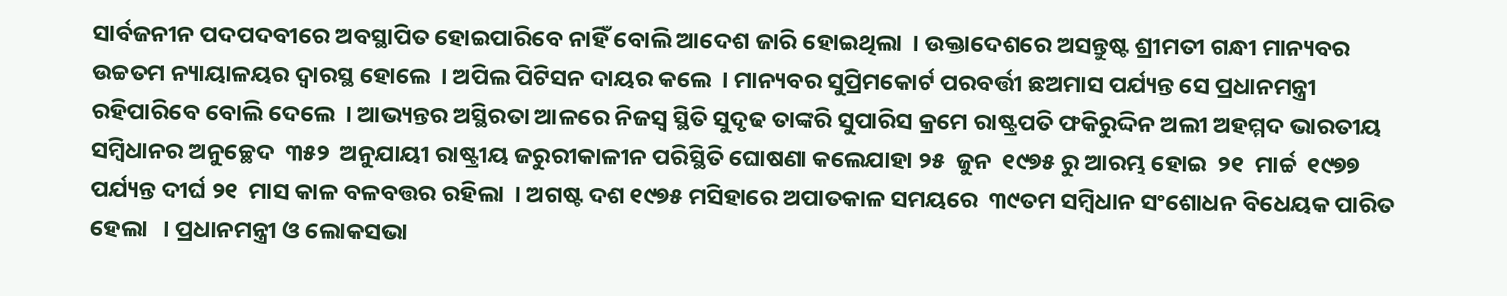ସାର୍ବଜନୀନ ପଦପଦବୀରେ ଅବସ୍ଥାପିତ ହୋଇପାରିବେ ନାହିଁ ବୋଲି ଆଦେଶ ଜାରି ହୋଇଥିଲା  । ଉକ୍ତାଦେଶରେ ଅସନ୍ତୁଷ୍ଟ ଶ୍ରୀମତୀ ଗନ୍ଧୀ ମାନ୍ୟବର ଉଚ୍ଚତମ ନ୍ୟାୟାଳୟର ଦ୍ୱାରସ୍ଥ ହୋଲେ  । ଅପିଲ ପିଟିସନ ଦାୟର କଲେ  । ମାନ୍ୟବର ସୁପ୍ରିମକୋର୍ଟ ପରବର୍ତ୍ତୀ ଛଅମାସ ପର୍ଯ୍ୟନ୍ତ ସେ ପ୍ରଧାନମନ୍ତ୍ରୀ ରହିପାରିବେ ବୋଲି ଦେଲେ  । ଆଭ୍ୟନ୍ତର ଅସ୍ଥିରତା ଆଳରେ ନିଜସ୍ୱ ସ୍ଥିତି ସୁଦୃଢ ତାଙ୍କରି ସୁପାରିସ କ୍ରମେ ରାଷ୍ଟ୍ରପତି ଫକିରୁଦ୍ଦିନ ଅଲୀ ଅହମ୍ମଦ ଭାରତୀୟ ସମ୍ବିଧାନର ଅନୁଚ୍ଛେଦ  ୩୫୨  ଅନୁଯାୟୀ ରାଷ୍ଟ୍ରୀୟ ଜରୁରୀକାଳୀନ ପରିସ୍ଥିତି ଘୋଷଣା କଲେଯାହା ୨୫  ଜୁନ  ୧୯୭୫ ରୁ ଆରମ୍ଭ ହୋଇ  ୨୧  ମାର୍ଚ୍ଚ  ୧୯୭୭ ପର୍ଯ୍ୟନ୍ତ ଦୀର୍ଘ ୨୧  ମାସ କାଳ ବଳବତ୍ତର ରହିଲା  । ଅଗଷ୍ଟ ଦଶ ୧୯୭୫ ମସିହାରେ ଅପାତକାଳ ସମୟରେ  ୩୯ତମ ସମ୍ବିଧାନ ସଂଶୋଧନ ବିଧେୟକ ପାରିତ ହେଲା   । ପ୍ରଧାନମନ୍ତ୍ରୀ ଓ ଲୋକସଭା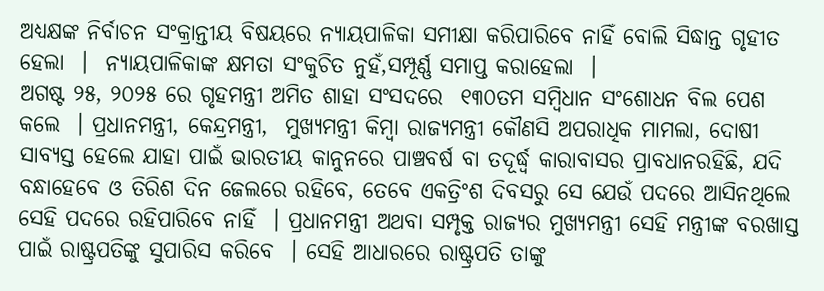ଅଧ୍ୟକ୍ଷଙ୍କ ନିର୍ବାଚନ ସଂକ୍ରାନ୍ତୀୟ ବିଷୟରେ ନ୍ୟାୟପାଳିକା ସମୀକ୍ଷା କରିପାରିବେ ନାହିଁ ବୋଲି ସିଦ୍ଧାନ୍ତ ଗୃହୀତ ହେଲା  ।  ନ୍ୟାୟପାଳିକାଙ୍କ କ୍ଷମତା ସଂକୁଚିତ ନୁହଁ,ସମ୍ପୂର୍ଣ୍ଣ ସମାପ୍ତ କରାହେଲା  ।
ଅଗଷ୍ଟ ୨୫, ୨୦୨୫ ରେ ଗୃହମନ୍ତ୍ରୀ ଅମିତ ଶାହା ସଂସଦରେ  ୧୩୦ତମ ସମ୍ବିଧାନ ସଂଶୋଧନ ବିଲ ପେଶ କଲେ  । ପ୍ରଧାନମନ୍ତ୍ରୀ, କେନ୍ଦ୍ରମନ୍ତ୍ରୀ,  ମୁଖ୍ୟମନ୍ତ୍ରୀ କିମ୍ବା ରାଜ୍ୟମନ୍ତ୍ରୀ କୌଣସି ଅପରାଧିକ ମାମଲା, ଦୋଷୀ ସାବ୍ୟସ୍ତ ହେଲେ ଯାହା ପାଇଁ ଭାରତୀୟ କାନୁନରେ ପାଞ୍ଚବର୍ଷ ବା ତଦୂର୍ଦ୍ଧ୍ୱ କାରାବାସର ପ୍ରାବଧାନରହିଛି, ଯଦି ବନ୍ଧାହେବେ ଓ ତିରିଶ ଦିନ ଜେଲରେ ରହିବେ, ତେବେ ଏକତ୍ରିଂଶ ଦିବସରୁ ସେ ଯେଉଁ ପଦରେ ଆସିନଥିଲେ ସେହି ପଦରେ ରହିପାରିବେ ନାହିଁ  । ପ୍ରଧାନମନ୍ତ୍ରୀ ଅଥବା ସମ୍ପୃକ୍ତ ରାଜ୍ୟର ମୁଖ୍ୟମନ୍ତ୍ରୀ ସେହି ମନ୍ତ୍ରୀଙ୍କ ବରଖାସ୍ତ ପାଇଁ ରାଷ୍ଟ୍ରପତିଙ୍କୁ ସୁପାରିସ କରିବେ  । ସେହି ଆଧାରରେ ରାଷ୍ଟ୍ରପତି ତାଙ୍କୁ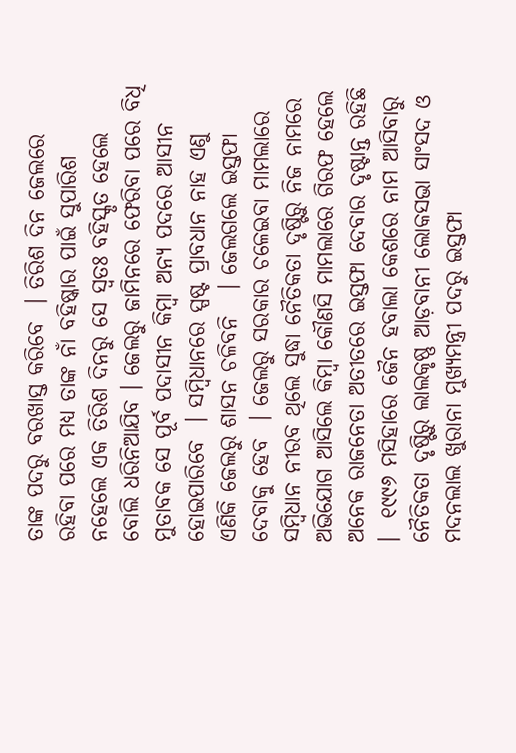ତାଙ୍କ ପଦରୁ ବରଖାସ୍ତ କରିବେ  । ତିରିଶ ଦିନ ଜେଲରେ ରହିବା ପରେ ମଧ୍ୟ ତାଙ୍କ ନାଁ ବହିଷ୍କାର ପାଇଁ ସୁପାରିଶ ନହେଲେ ଏକ ତିରିଶ ଦିନରୁ ସେ ସ୍ୱତଃ ବହିସ୍କୃତ ହେଲେ ବୋଲି ଧରିନିଆଯିବ । ଜେଲରୁ ଜାମିନରେ ଫେରିବା ପରେ ବିଧି ମୁତାବକ ସେ ପୂର୍ବ ପଦାସୀନ କିମ୍ବା ଅନ୍ୟ ପଦରେ ଆସୀନ ହୋଇପାରିବେ  । ସମ୍ବିଧାନରେ ସ୍ପଷ୍ଟ ପ୍ରାବଧାନ ନାହ ଏଣୁ ଏଣିକି ଜେଲରୁ ଶାସନ ଚଳିବନି   । ଜେଲଗଲେ ଇସ୍ତଫା ଦେବାକୁ ହେବ  । ଜେଲରୁ ସରକାର ଚଳେଇବା ମାମଲାରେ ସମ୍ବିଧାନ ନୀରବ ଥିଲେ ସୁଦ୍ଧା ନୈତିକତା ଦୃଷ୍ଟିରୁ ନିଜ ନାମରେ ଅଭିଯୋଗ ଆସିଲେ କିମ୍ବା କୌଣସି ମାମଲାରେ ଗିରଫ ହେଲେ ଅନେକ ରାଜନେତା ଅତୀତରେ ଇସ୍ତଫା ଦେବାର ଦୃଷ୍ଟାନ୍ତ ରହିଛି  ।  ୧୯୯୬ ମସିହାରେ ଜୈନ ହବାଲା କେଶରେ ନାମ ଆସିବାରୁ ନୈତିକତା ଦୃଷ୍ଟିରୁ ଲାଲକୃଷ୍ଣ ଆଡ଼ବାନୀ ଲୋକସଭା ସାଂସଦ ଓ ମଦନଲାଲ ଖୁରାନା ମୁଖ୍ୟମନ୍ତ୍ରୀ ପଦରୁ ଇସ୍ତଫା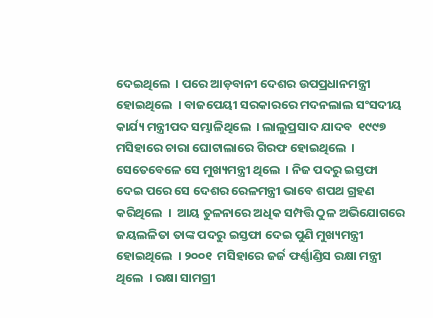ଦେଇଥିଲେ  । ପରେ ଆଡ଼ବାନୀ ଦେଶର ଉପପ୍ରଧାନମନ୍ତ୍ରୀ ହୋଇଥିଲେ  । ବାଜପେୟୀ ସରକାରରେ ମଦନଲାଲ ସଂସଦୀୟ କାର୍ଯ୍ୟ ମନ୍ତ୍ରୀପଦ ସମ୍ଭାଳିଥିଲେ  । ଲାଲୁପ୍ରସାଦ ଯାଦବ  ୧୯୯୭  ମସିହାରେ ଚାରା ଘୋଟାଲାରେ ଗିରଫ ହୋଇଥିଲେ  । ସେତେବେଳେ ସେ ମୁଖ୍ୟମନ୍ତ୍ରୀ ଥିଲେ  । ନିଜ ପଦରୁ ଇସ୍ତଫା ଦେଇ ପରେ ସେ ଦେଶର ରେଳମନ୍ତ୍ରୀ ଭାବେ ଶପଥ ଗ୍ରହଣ କରିଥିଲେ  ।  ଆୟ ତୁଳନାରେ ଅଧିକ ସମ୍ପତ୍ତି ଠୁଳ ଅଭିଯୋଗରେ ଜୟଲଳିତା ତାଙ୍କ ପଦରୁ ଇସ୍ତଫା ଦେଇ ପୁଣି ମୁଖ୍ୟମନ୍ତ୍ରୀ ହୋଇଥିଲେ  । ୨୦୦୧  ମସିହାରେ ଜର୍ଜ ଫର୍ଣ୍ଣାଣ୍ଡିସ ରକ୍ଷା ମନ୍ତ୍ରୀ ଥିଲେ  । ରକ୍ଷା ସାମଗ୍ରୀ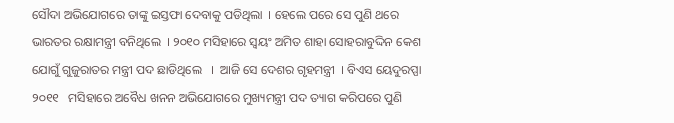ସୌଦା ଅଭିଯୋଗରେ ତାଙ୍କୁ ଇସ୍ତଫା ଦେବାକୁ ପଡିଥିଲା  । ହେଲେ ପରେ ସେ ପୁଣି ଥରେ ଭାରତର ରକ୍ଷାମନ୍ତ୍ରୀ ବନିଥିଲେ  । ୨୦୧୦ ମସିହାରେ ସ୍ୱୟଂ ଅମିତ ଶାହା ସୋହରାବୁଦ୍ଦିନ କେଶ ଯୋଗୁଁ ଗୁଜୁରାତର ମନ୍ତ୍ରୀ ପଦ ଛାଡିଥିଲେ   ।  ଆଜି ସେ ଦେଶର ଗୃହମନ୍ତ୍ରୀ  । ବିଏସ ୟେଦୁରପ୍ପା ୨୦୧୧   ମସିହାରେ ଅବୈଧ ଖନନ ଅଭିଯୋଗରେ ମୁଖ୍ୟମନ୍ତ୍ରୀ ପଦ ତ୍ୟାଗ କରିପରେ ପୁଣି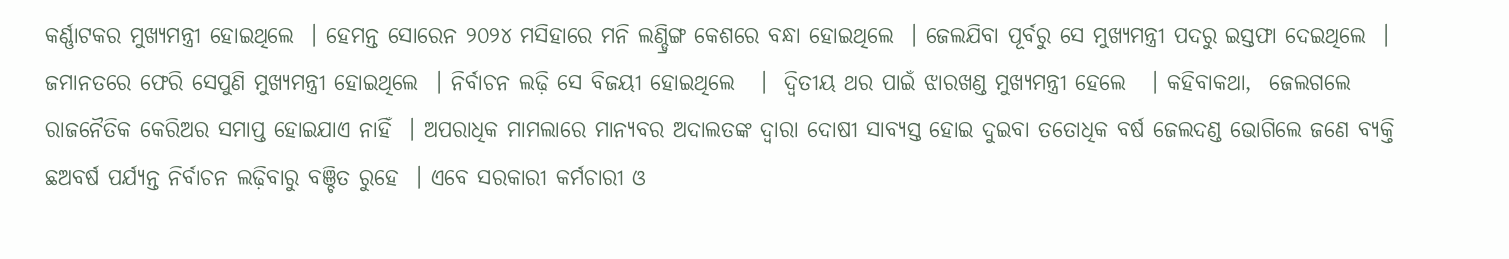କର୍ଣ୍ଣାଟକର ମୁଖ୍ୟମନ୍ତ୍ରୀ ହୋଇଥିଲେ  । ହେମନ୍ତ ସୋରେନ ୨୦୨୪ ମସିହାରେ ମନି ଲଣ୍ଡ୍ରିଙ୍ଗ କେଶରେ ବନ୍ଧା ହୋଇଥିଲେ  । ଜେଲଯିବା ପୂର୍ବରୁ ସେ ମୁଖ୍ୟମନ୍ତ୍ରୀ ପଦରୁ ଇସ୍ତଫା ଦେଇଥିଲେ  ।   ଜମାନତରେ ଫେରି ସେପୁଣି ମୁଖ୍ୟମନ୍ତ୍ରୀ ହୋଇଥିଲେ  । ନିର୍ବାଚନ ଲଢ଼ି ସେ ବିଜୟୀ ହୋଇଥିଲେ   ।  ଦ୍ୱିତୀୟ ଥର ପାଇଁ ଝାରଖଣ୍ଡ ମୁଖ୍ୟମନ୍ତ୍ରୀ ହେଲେ   । କହିବାକଥା,  ଜେଲଗଲେ ରାଜନୈତିକ କେରିଅର ସମାପ୍ତ ହୋଇଯାଏ ନାହିଁ  । ଅପରାଧିକ ମାମଲାରେ ମାନ୍ୟବର ଅଦାଲତଙ୍କ ଦ୍ୱାରା ଦୋଷୀ ସାବ୍ୟସ୍ତ ହୋଇ ଦୁଇବା ତତୋଧିକ ବର୍ଷ ଜେଲଦଣ୍ଡ ଭୋଗିଲେ ଜଣେ ବ୍ୟକ୍ତି ଛଅବର୍ଷ ପର୍ଯ୍ୟନ୍ତ ନିର୍ବାଚନ ଲଢ଼ିବାରୁ ବଞ୍ଚିତ ରୁହେ  । ଏବେ ସରକାରୀ କର୍ମଚାରୀ ଓ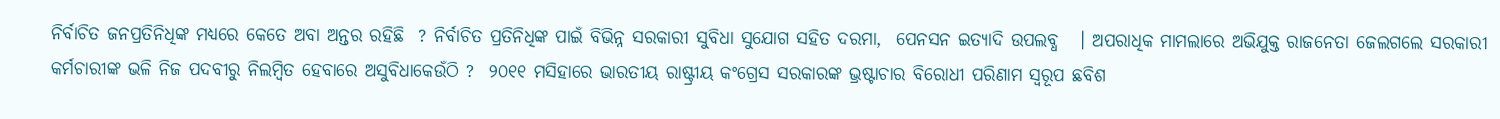ନିର୍ବାଚିତ ଜନପ୍ରତିନିଧିଙ୍କ ମଧ୍ୟରେ କେତେ ଅବା ଅନ୍ତର ରହିଛି  ? ନିର୍ବାଚିତ ପ୍ରତିନିଧିଙ୍କ ପାଇଁ ବିଭିନ୍ନ ସରକାରୀ ସୁବିଧା ସୁଯୋଗ ସହିତ ଦରମା,  ପେନସନ ଇତ୍ୟାଦି ଉପଲବ୍ଧ   । ଅପରାଧିକ ମାମଲାରେ ଅଭିଯୁକ୍ତ ରାଜନେତା ଜେଲଗଲେ ସରକାରୀ କର୍ମଚାରୀଙ୍କ ଭଳି ନିଜ ପଦବୀରୁ ନିଲମ୍ବିତ ହେବାରେ ଅସୁବିଧାକେଉଁଠି ?  ୨୦୧୧ ମସିହାରେ ଭାରତୀୟ ରାଷ୍ଟ୍ରୀୟ କଂଗ୍ରେସ ସରକାରଙ୍କ ଭ୍ରଷ୍ଟାଚାର ବିରୋଧୀ ପରିଣାମ ସ୍ୱରୂପ ଛବିଶ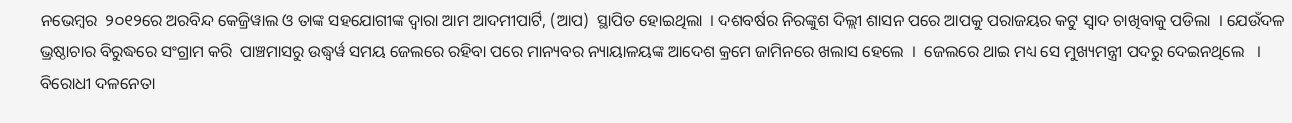ନଭେମ୍ବର  ୨୦୧୨ରେ ଅରବିନ୍ଦ କେଜ୍ରିୱାଲ ଓ ତାଙ୍କ ସହଯୋଗୀଙ୍କ ଦ୍ୱାରା ଆମ ଆଦମୀପାର୍ଟି, (ଆପ)  ସ୍ଥାପିତ ହୋଇଥିଲା  । ଦଶବର୍ଷର ନିରଙ୍କୁଶ ଦିଲ୍ଲୀ ଶାସନ ପରେ ଆପକୁ ପରାଜୟର କଟୁ ସ୍ୱାଦ ଚାଖିବାକୁ ପଡିଲା  । ଯେଉଁଦଳ ଭ୍ରଷ୍ଠାଚାର ବିରୁଦ୍ଧରେ ସଂଗ୍ରାମ କରି  ପାଞ୍ଚମାସରୁ ଉଦ୍ଧ୍ୱର୍ୱ ସମୟ ଜେଲରେ ରହିବା ପରେ ମାନ୍ୟବର ନ୍ୟାୟାଳୟଙ୍କ ଆଦେଶ କ୍ରମେ ଜାମିନରେ ଖଲାସ ହେଲେ  ।  ଜେଲରେ ଥାଇ ମଧ୍ୟ ସେ ମୁଖ୍ୟମନ୍ତ୍ରୀ ପଦରୁ ଦେଇନଥିଲେ   ।   ବିରୋଧୀ ଦଳନେତା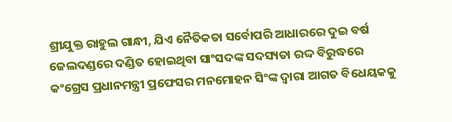ଶ୍ରୀଯୁକ୍ତ ରାହୁଲ ଗାନ୍ଧୀ, ଯିଏ ନୈତିକତା ସର୍ବୋପରି ଆଧାରରେ ଦୁଇ ବର୍ଷ ଜେଲଦଣ୍ଡରେ ଦଣ୍ଡିତ ହୋଇଥିବା ସାଂସଦଙ୍କ ସଦସ୍ୟତା ରଦ୍ଦ ବିରୁଦ୍ଧରେ କଂଗ୍ରେସ ପ୍ରଧାନମନ୍ତ୍ରୀ ପ୍ରଫେସର ମନମୋହନ ସିଂଙ୍କ ଦ୍ୱାରା ଆଗତ ବିଧେୟକକୁ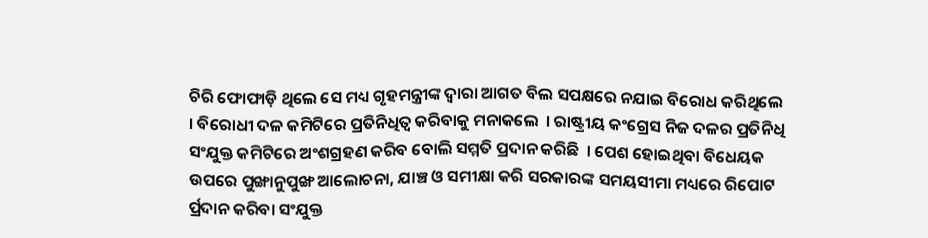ଚିରି ଫୋଫାଡ଼ି ଥିଲେ ସେ ମଧ୍ୟ ଗୃହମନ୍ତ୍ରୀଙ୍କ ଦ୍ୱାରା ଆଗତ ବିଲ ସପକ୍ଷରେ ନଯାଇ ବିରୋଧ କରିଥିଲେ   । ବିରୋଧୀ ଦଳ କମିଟିରେ ପ୍ରତିନିଧିତ୍ୱ କରିବାକୁ ମନାକଲେ  । ରାଷ୍ଟ୍ରୀୟ କଂଗ୍ରେସ ନିଜ ଦଳର ପ୍ରତିନିଧି ସଂଯୁକ୍ତ କମିଟିରେ ଅଂଶଗ୍ରହଣ କରିବ ବୋଲି ସମ୍ମତି ପ୍ରଦାନ କରିଛି  । ପେଶ ହୋଇଥିବା ବିଧେୟକ ଉପରେ ପୁଙ୍ଖାନୁପୁଙ୍ଖ ଆଲୋଚନା, ଯାଞ୍ଚ ଓ ସମୀକ୍ଷା କରି ସରକାରଙ୍କ ସମୟସୀମା ମଧ୍ୟରେ ରିପୋଟ ର୍ପ୍ରଦାନ କରିବା ସଂଯୁକ୍ତ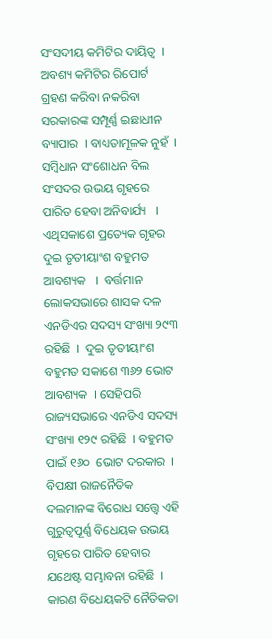ସଂସଦୀୟ କମିଟିର ଦାୟିତ୍ୱ  ।  ଅବଶ୍ୟ କମିଟିର ରିପୋର୍ଟ ଗ୍ରହଣ କରିବା ନକରିବା ସରକାରଙ୍କ ସମ୍ପୂର୍ଣ୍ଣ ଇଛାଧୀନ ବ୍ୟାପାର  । ବାଧ୍ୟତାମୂଳକ ନୁହଁ  । ସମ୍ବିଧାନ ସଂଶୋଧନ ବିଲ ସଂସଦର ଉଭୟ ଗୃହରେ ପାରିତ ହେବା ଅନିବାର୍ଯ୍ୟ   । ଏଥିସକାଶେ ପ୍ରତ୍ୟେକ ଗୃହର ଦୁଇ ତୃତୀୟାଂଶ ବହୁମତ ଆବଶ୍ୟକ   ।  ବର୍ତ୍ତମାନ ଲୋକସଭାରେ ଶାସକ ଦଳ ଏନଡିଏର ସଦସ୍ୟ ସଂଖ୍ୟା ୨୯୩ ରହିଛି  ।  ଦୁଇ ତୃତୀୟାଂଶ ବହୁମତ ସକାଶେ ୩୬୨ ଭୋଟ ଆବଶ୍ୟକ  । ସେହିପରି ରାଜ୍ୟସଭାରେ ଏନଡିଏ ସଦସ୍ୟ ସଂଖ୍ୟା ୧୨୯ ରହିଛି  । ବହୁମତ ପାଇଁ ୧୬୦  ଭୋଟ ଦରକାର  । ବିପକ୍ଷୀ ରାଜନୈତିକ ଦଲମାନଙ୍କ ବିରୋଧ ସତ୍ତ୍ୱେ ଏହି ଗୁରୁତ୍ୱପୂର୍ଣ୍ଣ ବିଧେୟକ ଉଭୟ ଗୃହରେ ପାରିତ ହେବାର ଯଥେଷ୍ଟ ସମ୍ଭାବନା ରହିଛି  । କାରଣ ବିଧେୟକଟି ନୈତିକତା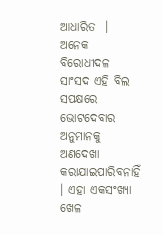ଆଧାରିତ  ।  ଅନେକ ବିରୋଧୀଦଳ ସାଂସଦ ଏହି ବିଲ ସପକ୍ଷରେ ଭୋଟଦେବାର ଅନୁମାନକୁ ଅଣଦେଖା କରାଯାଇପାରିବନାହିଁ  । ଏହା ଏକସଂଖ୍ୟା ଖେଳ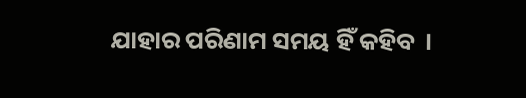ଯାହାର ପରିଣାମ ସମୟ ହିଁ କହିବ  ।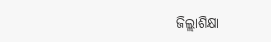ଜିଲ୍ଲାଶିକ୍ଷା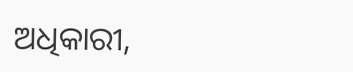ଅଧିକାରୀ,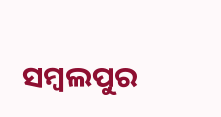ସମ୍ବଲପୁର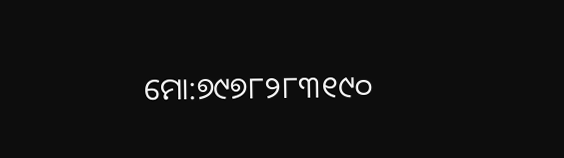ମୋ:୭୯୭୮୨୮୩୧୯୦